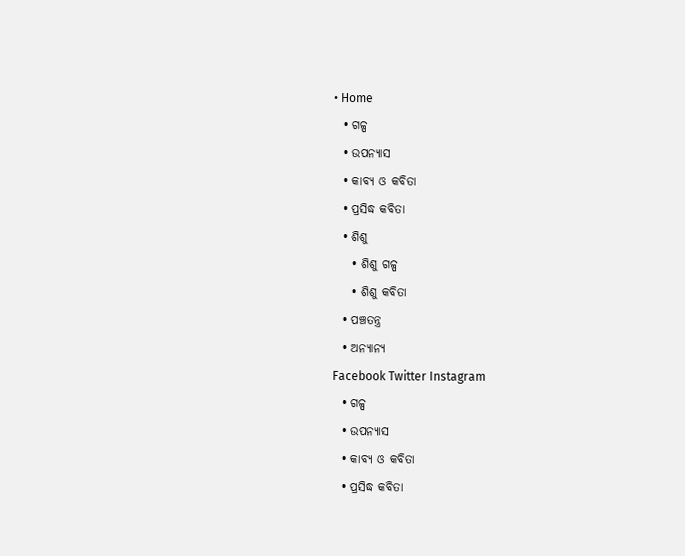• Home
  • ଗଳ୍ପ
  • ଉପନ୍ୟାସ
  • କାବ୍ୟ ଓ କବିତା
  • ପ୍ରସିଦ୍ଧ କବିତା
  • ଶିଶୁ
    • ଶିଶୁ ଗଳ୍ପ
    • ଶିଶୁ କବିତା
  • ପଞ୍ଚତନ୍ତ୍ର
  • ଅନ୍ୟାନ୍ୟ
Facebook Twitter Instagram
  • ଗଳ୍ପ
  • ଉପନ୍ୟାସ
  • କାବ୍ୟ ଓ କବିତା
  • ପ୍ରସିଦ୍ଧ କବିତା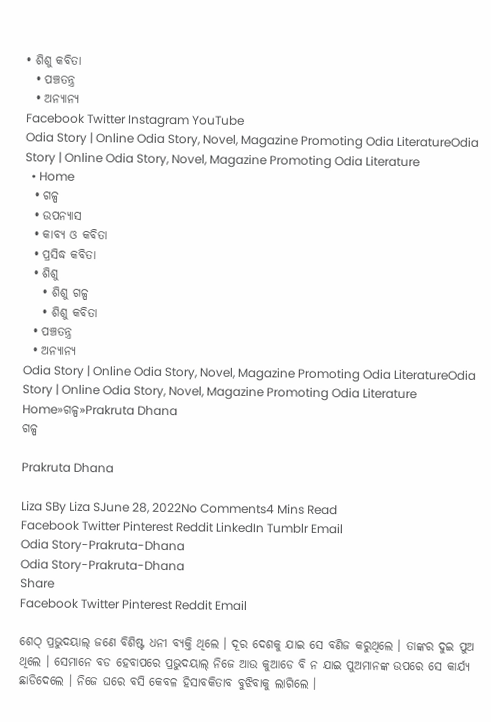• ଶିଶୁ କବିତା
  • ପଞ୍ଚତନ୍ତ୍ର
  • ଅନ୍ୟାନ୍ୟ
Facebook Twitter Instagram YouTube
Odia Story | Online Odia Story, Novel, Magazine Promoting Odia LiteratureOdia Story | Online Odia Story, Novel, Magazine Promoting Odia Literature
  • Home
  • ଗଳ୍ପ
  • ଉପନ୍ୟାସ
  • କାବ୍ୟ ଓ କବିତା
  • ପ୍ରସିଦ୍ଧ କବିତା
  • ଶିଶୁ
    • ଶିଶୁ ଗଳ୍ପ
    • ଶିଶୁ କବିତା
  • ପଞ୍ଚତନ୍ତ୍ର
  • ଅନ୍ୟାନ୍ୟ
Odia Story | Online Odia Story, Novel, Magazine Promoting Odia LiteratureOdia Story | Online Odia Story, Novel, Magazine Promoting Odia Literature
Home»ଗଳ୍ପ»Prakruta Dhana
ଗଳ୍ପ

Prakruta Dhana

Liza SBy Liza SJune 28, 2022No Comments4 Mins Read
Facebook Twitter Pinterest Reddit LinkedIn Tumblr Email
Odia Story-Prakruta-Dhana
Odia Story-Prakruta-Dhana
Share
Facebook Twitter Pinterest Reddit Email

ଶେଠ୍ ପ୍ରଭୁଦୟାଲ୍ ଜଣେ ବିଶିଷ୍ଟ ଧନୀ ବ୍ୟକ୍ତି ଥିଲେ । ଦୂର ଦେଶକୁ ଯାଇ ସେ ବଣିଜ କରୁଥିଲେ । ତାଙ୍କର ଦୁଇ ପୁଅ ଥିଲେ । ସେମାନେ ବଡ ହେବାପରେ ପ୍ରଭୁଦୟାଲ୍ ନିଜେ ଆଉ କୁଆଡେ ବି ନ ଯାଇ ପୁଅମାନଙ୍କ ଉପରେ ସେ କାର୍ଯ୍ୟ ଛାଡିଦେଲେ । ନିଜେ ଘରେ ବସି କେବଳ ହିସାବକିତାବ ବୁଝିବାକୁ ଲାଗିଲେ ।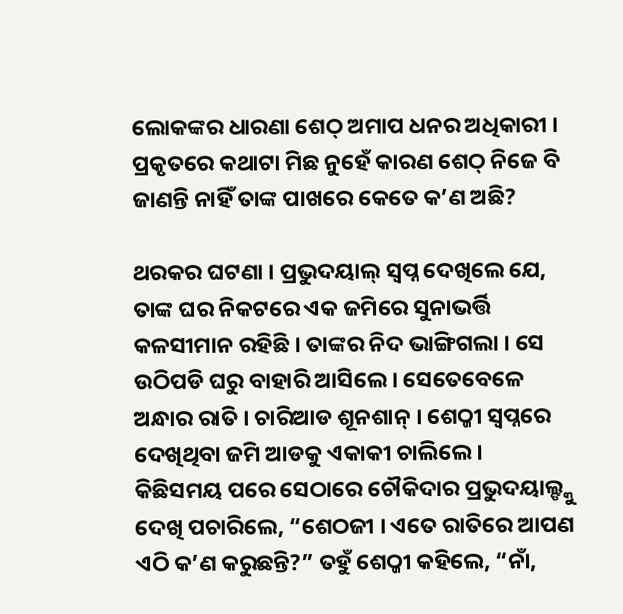ଲୋକଙ୍କର ଧାରଣା ଶେଠ୍ ଅମାପ ଧନର ଅଧିକାରୀ । ପ୍ରକୃତରେ କଥାଟା ମିଛ ନୁହେଁ କାରଣ ଶେଠ୍ ନିଜେ ବି ଜାଣନ୍ତି ନାହିଁ ତାଙ୍କ ପାଖରେ କେତେ କ’ଣ ଅଛି?

ଥରକର ଘଟଣା । ପ୍ରଭୁଦୟାଲ୍ ସ୍ୱପ୍ନ ଦେଖିଲେ ଯେ, ତାଙ୍କ ଘର ନିକଟରେ ଏକ ଜମିରେ ସୁନାଭର୍ତ୍ତି କଳସୀମାନ ରହିଛି । ତାଙ୍କର ନିଦ ଭାଙ୍ଗିଗଲା । ସେ ଉଠିପଡି ଘରୁ ବାହାରି ଆସିଲେ । ସେତେବେଳେ ଅନ୍ଧାର ରାତି । ଚାରିଆଡ ଶୂନଶାନ୍ । ଶେଠ୍ଜୀ ସ୍ୱପ୍ନରେ ଦେଖିଥିବା ଜମି ଆଡକୁ ଏକାକୀ ଚାଲିଲେ । କିଛିସମୟ ପରେ ସେଠାରେ ଚୌକିଦାର ପ୍ରଭୁଦୟାଲ୍ଙ୍କୁ ଦେଖି ପଚାରିଲେ, “ଶେଠଜୀ । ଏତେ ରାତିରେ ଆପଣ ଏଠି କ’ଣ କରୁଛନ୍ତି?” ତହୁଁ ଶେଠ୍ଜୀ କହିଲେ, “ନାଁ,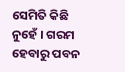ସେମିତି କିଛି ନୁହେଁ । ଗରମ ହେବାରୁ ପବନ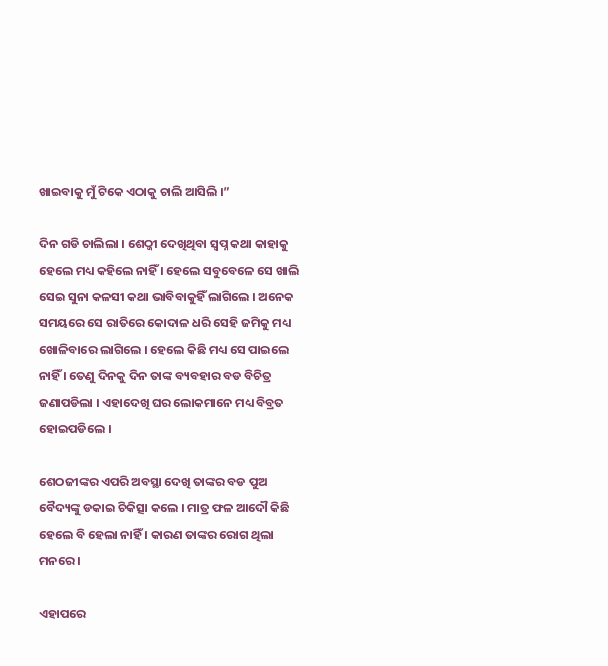ଖାଇବାକୁ ମୁଁ ଟିକେ ଏଠାକୁ ଚାଲି ଆସିଲି ।”

ଦିନ ଗଡି ଚାଲିଲା । ଶେଠ୍ଜୀ ଦେଖିଥିବା ସ୍ୱପ୍ନ କଥା କାହାକୁ ହେଲେ ମଧ୍ୟ କହିଲେ ନାହିଁ । ହେଲେ ସବୁବେଳେ ସେ ଖାଲି ସେଇ ସୁନା କଳସୀ କଥା ଭାବିବାକୁହିଁ ଲାଗିଲେ । ଅନେକ ସମୟରେ ସେ ରାତିରେ କୋଦାଳ ଧରି ସେହି ଜମିକୁ ମଧ୍ୟ ଖୋଳିବାରେ ଲାଗିଲେ । ହେଲେ କିଛି ମଧ୍ୟ ସେ ପାଇଲେ ନାହିଁ । ତେଣୁ ଦିନକୁ ଦିନ ତାଙ୍କ ବ୍ୟବହାର ବଡ ବିଚିତ୍ର ଜଣାପଡିଲା । ଏହାଦେଖି ଘର ଲୋକମାନେ ମଧ୍ୟ ବିବ୍ରତ ହୋଇପଡିଲେ ।

ଶେଠଜୀଙ୍କର ଏପରି ଅବସ୍ଥା ଦେଖି ତାଙ୍କର ବଡ ପୁଅ ବୈଦ୍ୟଙ୍କୁ ଡକାଇ ଚିକିତ୍ସା କଲେ । ମାତ୍ର ଫଳ ଆଦୌ କିଛି ହେଲେ ବି ହେଲା ନାହିଁ । କାରଣ ତାଙ୍କର ରୋଗ ଥିଲା ମନରେ ।

ଏହାପରେ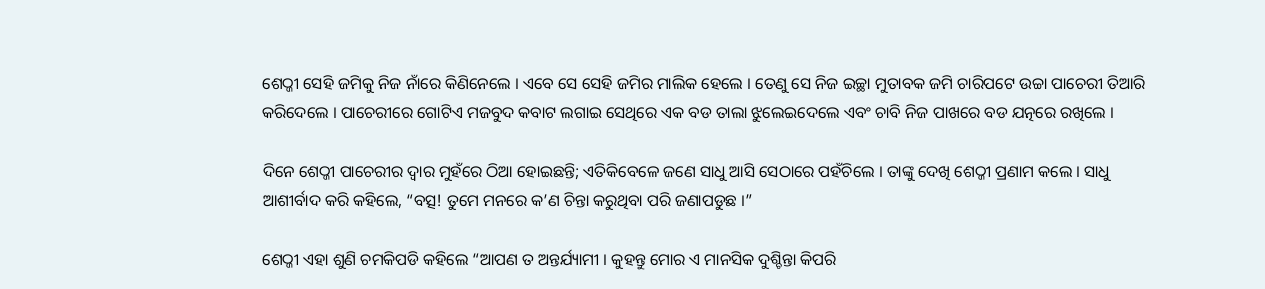ଶେଠ୍ଜୀ ସେହି ଜମିକୁ ନିଜ ନାଁରେ କିଣିନେଲେ । ଏବେ ସେ ସେହି ଜମିର ମାଲିକ ହେଲେ । ତେଣୁ ସେ ନିଜ ଇଚ୍ଛା ମୁତାବକ ଜମି ଚାରିପଟେ ଉଚ୍ଚା ପାଚେରୀ ତିଆରି କରିଦେଲେ । ପାଚେରୀରେ ଗୋଟିଏ ମଜବୁଦ କବାଟ ଲଗାଇ ସେଥିରେ ଏକ ବଡ ତାଲା ଝୁଲେଇଦେଲେ ଏବଂ ଚାବି ନିଜ ପାଖରେ ବଡ ଯତ୍ନରେ ରଖିଲେ ।

ଦିନେ ଶେଠ୍ଜୀ ପାଚେରୀର ଦ୍ୱାର ମୁହଁରେ ଠିଆ ହୋଇଛନ୍ତି; ଏତିକିବେଳେ ଜଣେ ସାଧୁ ଆସି ସେଠାରେ ପହଁଚିଲେ । ତାଙ୍କୁ ଦେଖି ଶେଠ୍ଜୀ ପ୍ରଣାମ କଲେ । ସାଧୁ ଆଶୀର୍ବାଦ କରି କହିଲେ, “ବତ୍ସ! ତୁମେ ମନରେ କ’ଣ ଚିନ୍ତା କରୁଥିବା ପରି ଜଣାପଡୁଛ ।”

ଶେଠ୍ଜୀ ଏହା ଶୁଣି ଚମକିପଡି କହିଲେ “ଆପଣ ତ ଅନ୍ତର୍ଯ୍ୟାମୀ । କୁହନ୍ତୁ ମୋର ଏ ମାନସିକ ଦୁଶ୍ଚିନ୍ତା କିପରି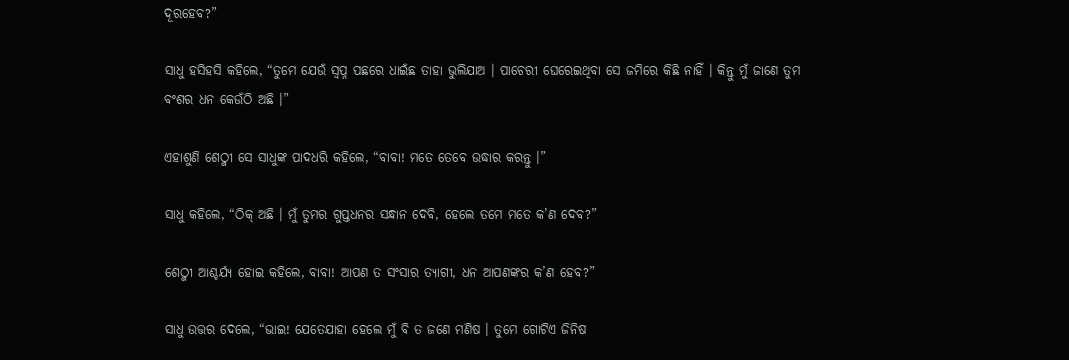ଦୂରହେବ?”

ସାଧୁ ହସିହସି କହିଲେ, “ତୁମେ ଯେଉଁ ସ୍ୱପ୍ନ ପଛରେ ଧାଇଁଛ ତାହା ଭୁଲିଯାଅ । ପାଚେରୀ ଘେରେଇଥିବା ସେ ଜମିରେ କିଛି ନାହିଁ । କିନ୍ତୁ ମୁଁ ଜାଣେ ତୁମ ବଂଶର ଧନ କେଉଁଠି ଅଛି ।”

ଏହାଶୁଣି ଶେଠ୍ଜୀ ସେ ସାଧୁଙ୍କ ପାଦଧରି କହିଲେ, “ବାବା! ମତେ ତେବେ ଉଦ୍ଧାର କରନ୍ତୁ ।”

ସାଧୁ କହିଲେ, “ଠିକ୍ ଅଛି । ମୁଁ ତୁମର ଗୁପ୍ତଧନର ସନ୍ଧାନ ଦେବି, ହେଲେ ତମେ ମତେ କ’ଣ ଦେବ?”

ଶେଠ୍ଜୀ ଆଶ୍ଚର୍ଯ୍ୟ ହୋଇ କହିଲେ, ବାବା! ଆପଣ ତ ସଂସାର ତ୍ୟାଗୀ, ଧନ ଆପଣଙ୍କର କ’ଣ ହେବ?”

ସାଧୁ ଉତ୍ତର ଦେଲେ, “ଭାଇ! ଯେତେଯାହା ହେଲେ ମୁଁ ବି ତ ଜଣେ ମଣିଷ । ତୁମେ ଗୋଟିଏ ଜିନିଷ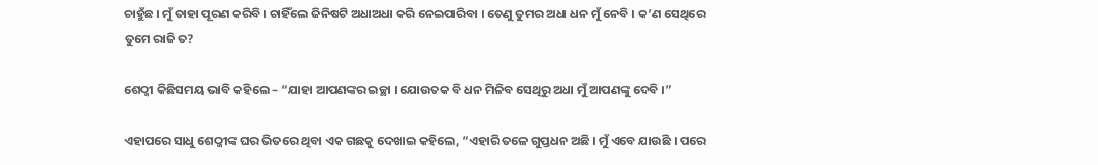ଚାହୁଁଛ । ମୁଁ ତାହା ପୂରଣ କରିବି । ଚାହିଁଲେ ଜିନିଷଟି ଅଧାଅଧା କରି ନେଇପାରିବା । ତେଣୁ ତୁମର ଅଧା ଧନ ମୁଁ ନେବି । କ’ଣ ସେଥିରେ ତୁମେ ରାଜି ତ?

ଶେଠ୍ଜୀ କିଛିସମୟ ଭାବି କହିଲେ – “ଯାହା ଆପଣଙ୍କର ଇଚ୍ଛା । ଯୋଉତକ ବି ଧନ ମିଳିବ ସେଥିରୁ ଅଧା ମୁଁ ଆପଣଙ୍କୁ ଦେବି ।”

ଏହାପରେ ସାଧୁ ଶେଠ୍ଜୀଙ୍କ ଘର ଭିତରେ ଥିବା ଏକ ଗଛକୁ ଦେଖାଇ କହିଲେ, “ଏହାରି ତଳେ ଗୁପ୍ତଧନ ଅଛି । ମୁଁ ଏବେ ଯାଉଛି । ପରେ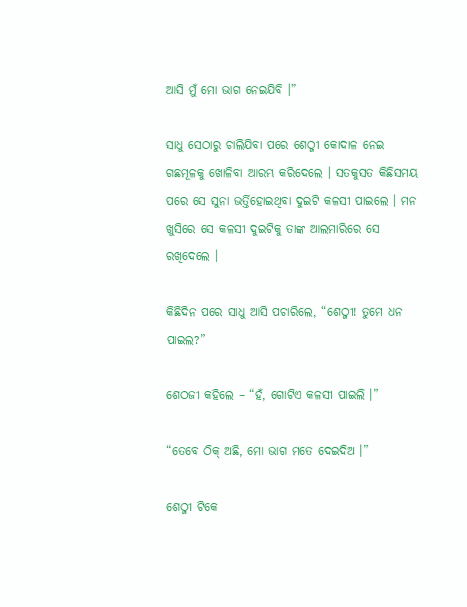ଆସି ମୁଁ ମୋ ଭାଗ ନେଇଯିବି ।”

ସାଧୁ ସେଠାରୁ ଚାଲିଯିବା ପରେ ଶେଠ୍ଜୀ କୋଦାଳ ନେଇ ଗଛମୂଳକୁ ଖୋଳିବା ଆରମ୍ଭ କରିଦେଲେ । ସତକୁସତ କିଛିସମୟ ପରେ ସେ ସୁନା ଭର୍ତ୍ତିହୋଇଥିବା ଦୁଇଟି କଳସୀ ପାଇଲେ । ମନ ଖୁସିରେ ସେ କଳସୀ ଦୁଇଟିକୁ ତାଙ୍କ ଆଲମାରିରେ ସେ ରଖିଦେଲେ ।

କିଛିଦିନ ପରେ ସାଧୁ ଆସି ପଚାରିଲେ, “ଶେଠ୍ଜୀ! ତୁମେ ଧନ ପାଇଲ?”

ଶେଠଜୀ କହିଲେ – “ହଁ, ଗୋଟିଏ କଳସୀ ପାଇଲି ।”

“ତେବେ ଠିକ୍ ଅଛି, ମୋ ଭାଗ ମତେ ଦେଇଦିଅ ।”

ଶେଠ୍ଜୀ ଟିକେ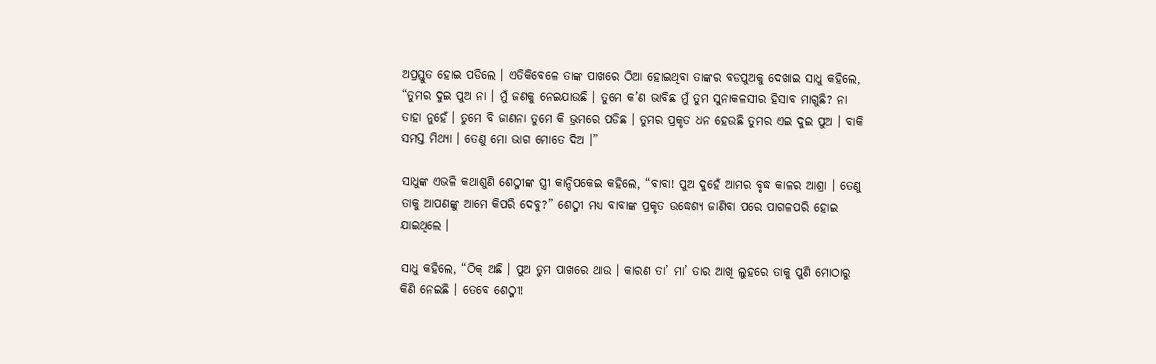ଅପ୍ରସ୍ତୁତ ହୋଇ ପଡିଲେ । ଏତିକିବେଳେ ତାଙ୍କ ପାଖରେ ଠିଆ ହୋଇଥିବା ତାଙ୍କର ବଡପୁଅକୁ ଦେଖାଇ ସାଧୁ କହିଲେ, “ତୁମର ଦୁଇ ପୁଅ ନା । ମୁଁ ଜଣକୁ ନେଇଯାଉଛି । ତୁମେ କ’ଣ ଭାବିଛ ମୁଁ ତୁମ ସୁନାକଳସୀର ହିସାବ ମାଗୁଛି? ନା ତାହା ନୁହେଁ । ତୁମେ ବି ଜାଣନା ତୁମେ କି ଭ୍ରମରେ ପଡିଛ । ତୁମର ପ୍ରକୃତ ଧନ ହେଉଛି ତୁମର ଏଇ ଦୁଇ ପୁଅ । ବାକି ସମସ୍ତ ମିଥ୍ୟା । ତେଣୁ ମୋ ଭାଗ ମୋତେ ଦିଅ ।”

ସାଧୁଙ୍କ ଏଭଳି କଥାଶୁଣି ଶେଠ୍ଜୀଙ୍କ ସ୍ତ୍ରୀ କାନ୍ଦିପକେଇ କହିଲେ, “ବାବା! ପୁଅ ଦୁହେଁ ଆମର ବୃଦ୍ଧ କାଳର ଆଶ୍ରା । ତେଣୁ ତାକୁ ଆପଣଙ୍କୁ ଆମେ କିପରି ଦେବୁ?” ଶେଠ୍ଜୀ ମଧ୍ୟ ବାବାଙ୍କ ପ୍ରକୃତ ଉଦ୍ଧେଶ୍ୟ ଜାଣିବା ପରେ ପାଗଳପରି ହୋଇ ଯାଇଥିଲେ ।

ସାଧୁ କହିଲେ, “ଠିକ୍ ଅଛି । ପୁଅ ତୁମ ପାଖରେ ଥାଉ । କାରଣ ତା’ ମା’ ତାର ଆଖି ଲୁହରେ ତାକୁ ପୁଣି ମୋଠାରୁ କିଣି ନେଇଛି । ତେବେ ଶେଠ୍ଜୀ!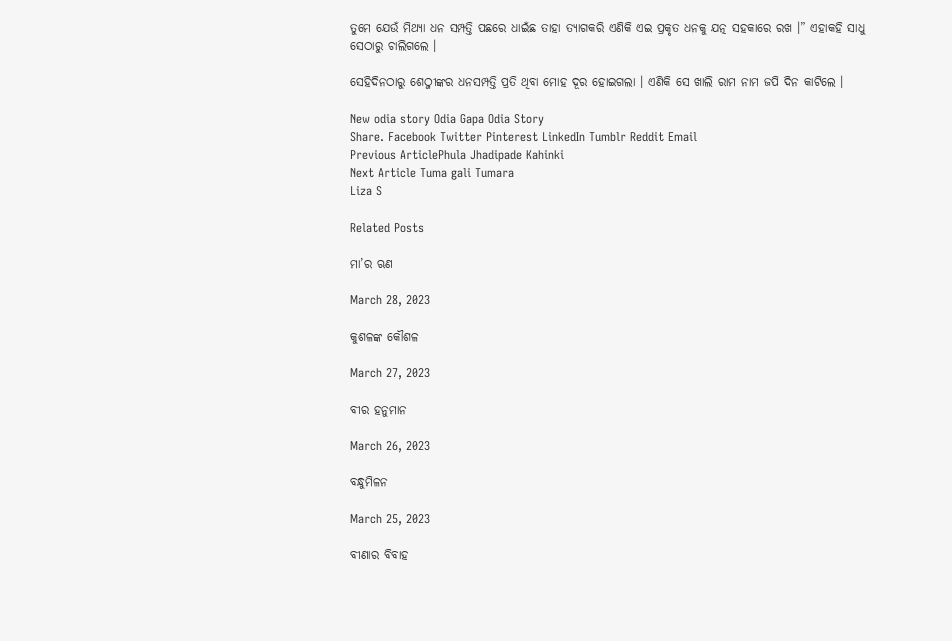ତୁମେ ଯେଉଁ ମିଥ୍ୟା ଧନ ସମ୍ପତ୍ତି ପଛରେ ଧାଇଁଛ ତାହା ତ୍ୟାଗକରି ଏଣିକି ଏଇ ପ୍ରକୃତ ଧନକୁ ଯତ୍ନ ସହକାରେ ରଖ ।” ଏହାକହି ସାଧୁ ସେଠାରୁ ଚାଲିଗଲେ ।

ସେହିଦିନଠାରୁ ଶେଠ୍ଜୀଙ୍କର ଧନସମ୍ପତ୍ତି ପ୍ରତି ଥିବା ମୋହ ଦୂର ହୋଇଗଲା । ଏଣିକି ସେ ଖାଲି ରାମ ନାମ ଜପି ଦିନ କାଟିଲେ ।

New odia story Odia Gapa Odia Story
Share. Facebook Twitter Pinterest LinkedIn Tumblr Reddit Email
Previous ArticlePhula Jhadipade Kahinki
Next Article Tuma gali Tumara
Liza S

Related Posts

ମା’ର ଋଣ

March 28, 2023

କୁଶଳଙ୍କ କୌଶଳ

March 27, 2023

ବୀର ହନୁମାନ

March 26, 2023

ବନ୍ଧୁମିଳନ

March 25, 2023

ବୀଣାର ବିବାହ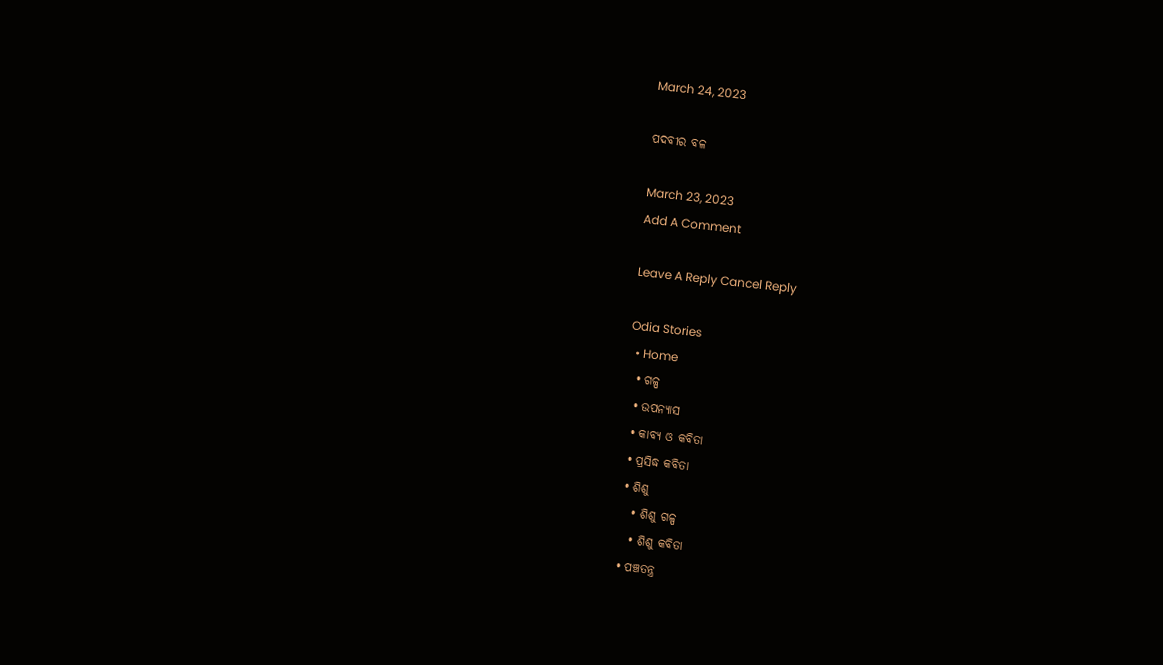March 24, 2023

ପଦବୀର ବଳ

March 23, 2023
Add A Comment

Leave A Reply Cancel Reply

Odia Stories
  • Home
  • ଗଳ୍ପ
  • ଉପନ୍ୟାସ
  • କାବ୍ୟ ଓ କବିତା
  • ପ୍ରସିଦ୍ଧ କବିତା
  • ଶିଶୁ
    • ଶିଶୁ ଗଳ୍ପ
    • ଶିଶୁ କବିତା
  • ପଞ୍ଚତନ୍ତ୍ର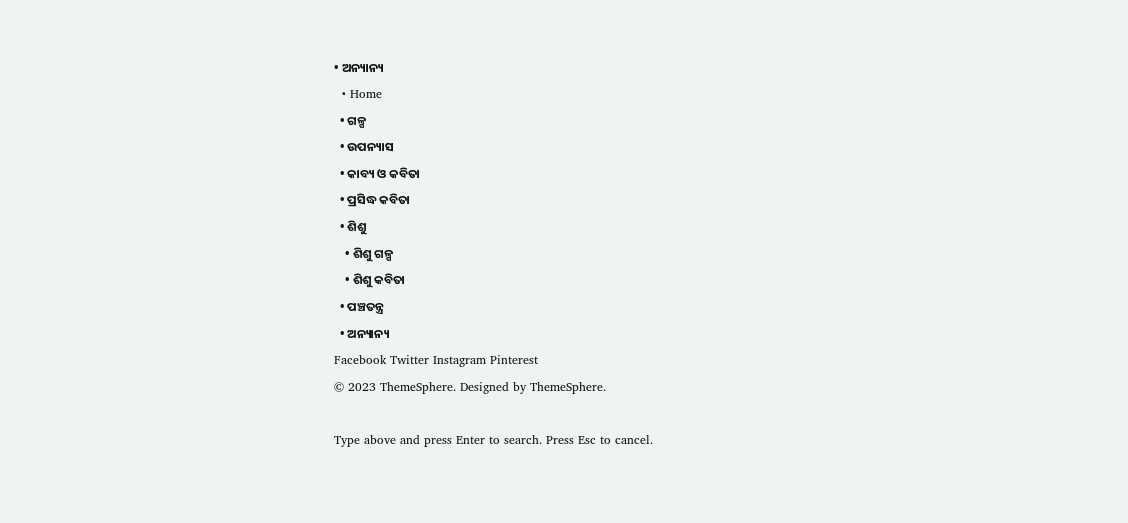• ଅନ୍ୟାନ୍ୟ
  • Home
  • ଗଳ୍ପ
  • ଉପନ୍ୟାସ
  • କାବ୍ୟ ଓ କବିତା
  • ପ୍ରସିଦ୍ଧ କବିତା
  • ଶିଶୁ
    • ଶିଶୁ ଗଳ୍ପ
    • ଶିଶୁ କବିତା
  • ପଞ୍ଚତନ୍ତ୍ର
  • ଅନ୍ୟାନ୍ୟ
Facebook Twitter Instagram Pinterest
© 2023 ThemeSphere. Designed by ThemeSphere.

Type above and press Enter to search. Press Esc to cancel.